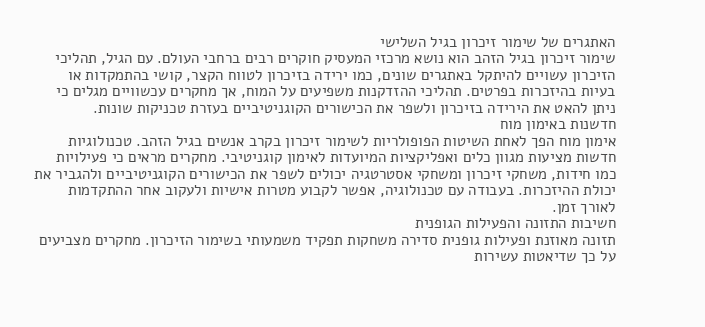האתגרים של שימור זיכרון בגיל השלישי
שימור זיכרון בגיל הזהב הוא נושא מרכזי המעסיק חוקרים רבים ברחבי העולם. עם הגיל, תהליכי הזיכרון עשויים להיתקל באתגרים שונים, כמו ירידה בזיכרון לטווח הקצר, קושי בהתמקדות או בעיות בהיזכרות בפרטים. תהליכי ההזדקנות משפיעים על המוח, אך מחקרים עכשוויים מגלים כי ניתן להאט את הירידה בזיכרון ולשפר את הכישורים הקוגניטיביים בעזרת טכניקות שונות.
חדשנות באימון מוח
אימון מוח הפך לאחת השיטות הפופולריות לשימור זיכרון בקרב אנשים בגיל הזהב. טכנולוגיות חדשות מציעות מגוון כלים ואפליקציות המיועדות לאימון קוגניטיבי. מחקרים מראים כי פעילויות כמו חידות, משחקי זיכרון ומשחקי אסטרטגיה יכולים לשפר את הכישורים הקוגניטיביים ולהגביר את יכולת ההיזכרות. בעבודה עם טכנולוגיה, אפשר לקבוע מטרות אישיות ולעקוב אחר ההתקדמות לאורך זמן.
חשיבות התזונה והפעילות הגופנית
תזונה מאוזנת ופעילות גופנית סדירה משחקות תפקיד משמעותי בשימור הזיכרון. מחקרים מצביעים על כך שדיאטות עשירות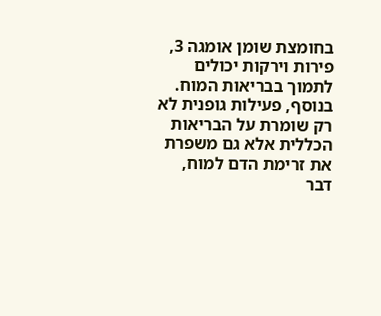בחומצת שומן אומגה 3, פירות וירקות יכולים לתמוך בבריאות המוח. בנוסף, פעילות גופנית לא רק שומרת על הבריאות הכללית אלא גם משפרת את זרימת הדם למוח, דבר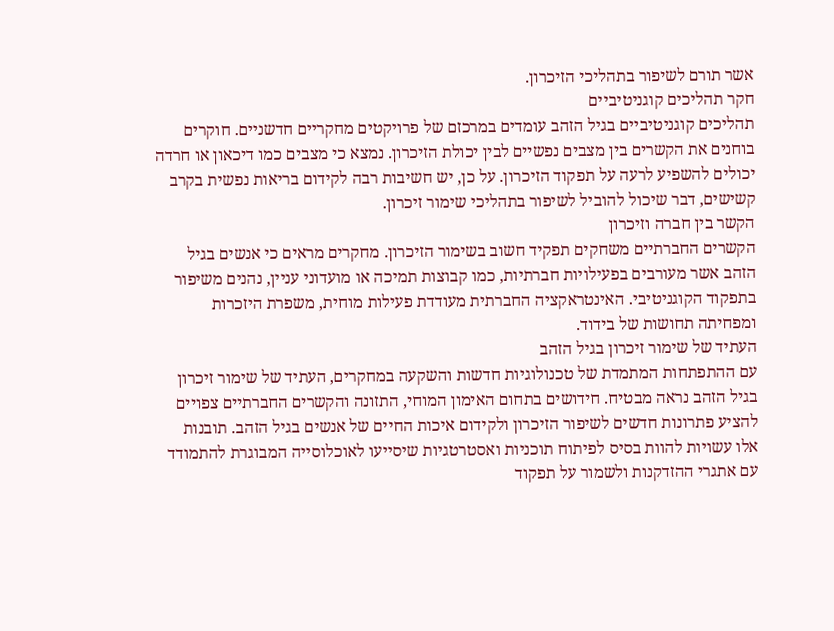אשר תורם לשיפור בתהליכי הזיכרון.
חקר תהליכים קוגניטיביים
תהליכים קוגניטיביים בגיל הזהב עומדים במרכזם של פרויקטים מחקריים חדשניים. חוקרים בוחנים את הקשרים בין מצבים נפשיים לבין יכולת הזיכרון. נמצא כי מצבים כמו דיכאון או חרדה יכולים להשפיע לרעה על תפקוד הזיכרון. על כן, יש חשיבות רבה לקידום בריאות נפשית בקרב קשישים, דבר שיכול להוביל לשיפור בתהליכי שימור זיכרון.
הקשר בין חברה וזיכרון
הקשרים החברתיים משחקים תפקיד חשוב בשימור הזיכרון. מחקרים מראים כי אנשים בגיל הזהב אשר מעורבים בפעילויות חברתיות, כמו קבוצות תמיכה או מועדוני עניין, נהנים משיפור בתפקוד הקוגניטיבי. האינטראקציה החברתית מעודדת פעילות מוחית, משפרת היזכרות ומפחיתה תחושות של בידוד.
העתיד של שימור זיכרון בגיל הזהב
עם ההתפתחות המתמדת של טכנולוגיות חדשות והשקעה במחקרים, העתיד של שימור זיכרון בגיל הזהב נראה מבטיח. חידושים בתחום האימון המוחי, התזונה והקשרים החברתיים צפויים להציע פתרונות חדשים לשיפור הזיכרון ולקידום איכות החיים של אנשים בגיל הזהב. תובנות אלו עשויות להוות בסיס לפיתוח תוכניות ואסטרטגיות שיסייעו לאוכלוסייה המבוגרת להתמודד עם אתגרי ההזדקנות ולשמור על תפקוד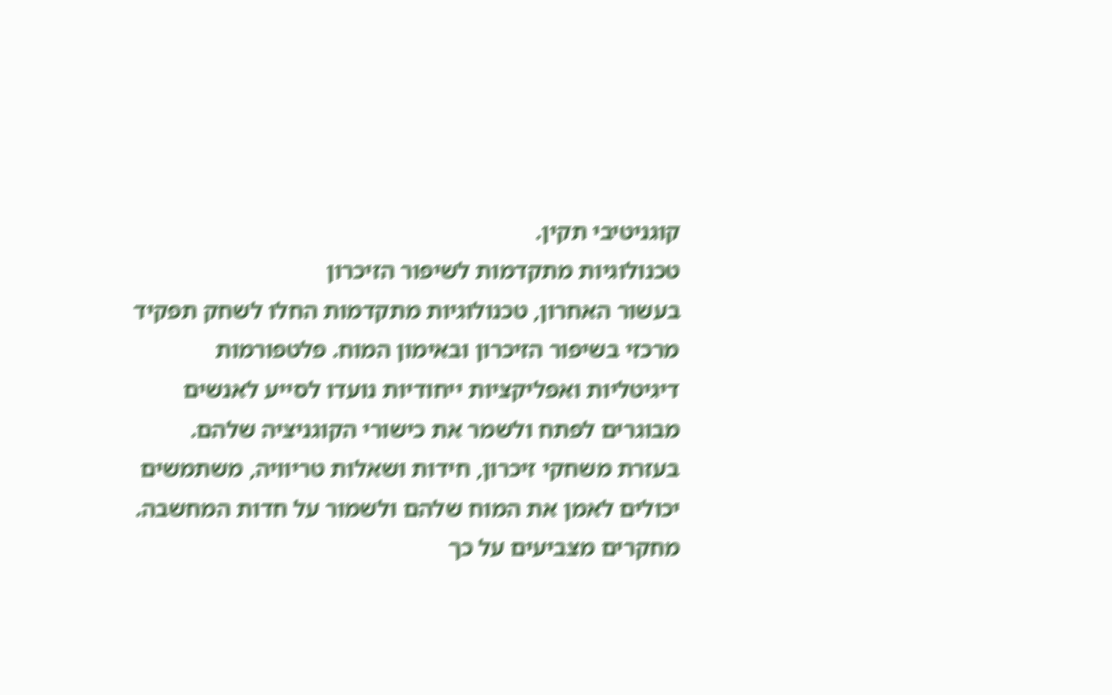קוגניטיבי תקין.
טכנולוגיות מתקדמות לשיפור הזיכרון
בעשור האחרון, טכנולוגיות מתקדמות החלו לשחק תפקיד מרכזי בשיפור הזיכרון ובאימון המוח. פלטפורמות דיגיטליות ואפליקציות ייחודיות נועדו לסייע לאנשים מבוגרים לפתח ולשמר את כישורי הקוגניציה שלהם. בעזרת משחקי זיכרון, חידות ושאלות טריוויה, משתמשים יכולים לאמן את המוח שלהם ולשמור על חדות המחשבה.
מחקרים מצביעים על כך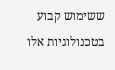ששימוש קבוע בטכנולוגיות אלו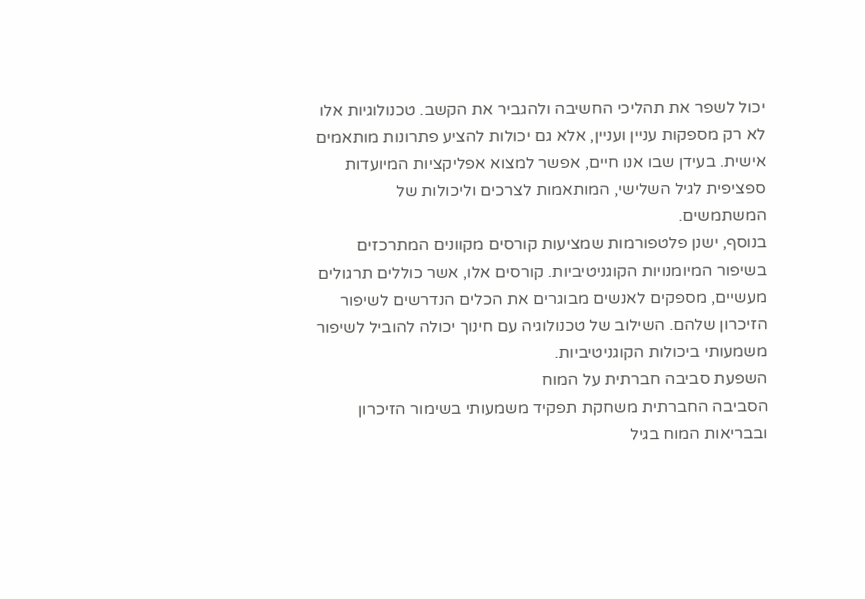יכול לשפר את תהליכי החשיבה ולהגביר את הקשב. טכנולוגיות אלו לא רק מספקות עניין ועניין, אלא גם יכולות להציע פתרונות מותאמים אישית. בעידן שבו אנו חיים, אפשר למצוא אפליקציות המיועדות ספציפית לגיל השלישי, המותאמות לצרכים וליכולות של המשתמשים.
בנוסף, ישנן פלטפורמות שמציעות קורסים מקוונים המתרכזים בשיפור המיומנויות הקוגניטיביות. קורסים אלו, אשר כוללים תרגולים מעשיים, מספקים לאנשים מבוגרים את הכלים הנדרשים לשיפור הזיכרון שלהם. השילוב של טכנולוגיה עם חינוך יכולה להוביל לשיפור משמעותי ביכולות הקוגניטיביות.
השפעת סביבה חברתית על המוח
הסביבה החברתית משחקת תפקיד משמעותי בשימור הזיכרון ובבריאות המוח בגיל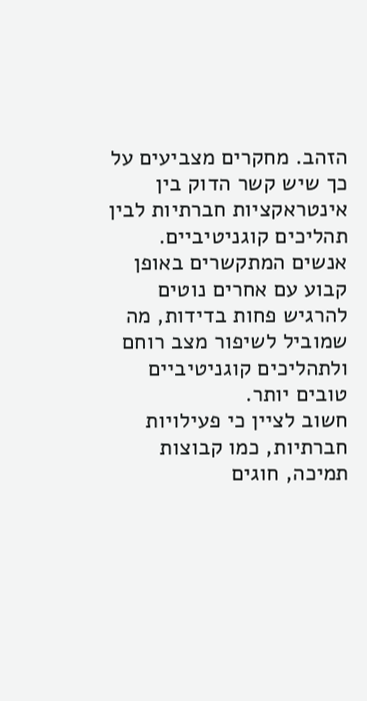הזהב. מחקרים מצביעים על כך שיש קשר הדוק בין אינטראקציות חברתיות לבין תהליכים קוגניטיביים. אנשים המתקשרים באופן קבוע עם אחרים נוטים להרגיש פחות בדידות, מה שמוביל לשיפור מצב רוחם ולתהליכים קוגניטיביים טובים יותר.
חשוב לציין כי פעילויות חברתיות, כמו קבוצות תמיכה, חוגים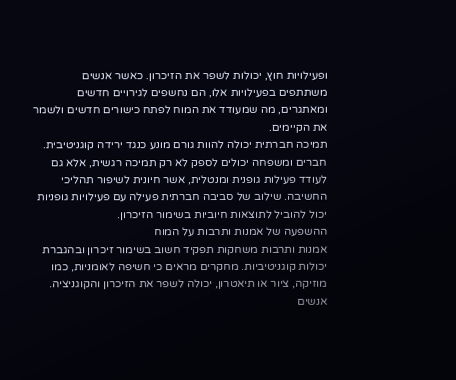ופעילויות חוץ, יכולות לשפר את הזיכרון. כאשר אנשים משתתפים בפעילויות אלו, הם נחשפים לגירויים חדשים ומאתגרים, מה שמעודד את המוח לפתח כישורים חדשים ולשמר את הקיימים.
תמיכה חברתית יכולה להוות גורם מונע כנגד ירידה קוגניטיבית. חברים ומשפחה יכולים לספק לא רק תמיכה רגשית, אלא גם לעודד פעילות גופנית ומנטלית, אשר חיונית לשיפור תהליכי החשיבה. שילוב של סביבה חברתית פעילה עם פעילויות גופניות יכול להוביל לתוצאות חיוביות בשימור הזיכרון.
ההשפעה של אמנות ותרבות על המוח
אמנות ותרבות משחקות תפקיד חשוב בשימור זיכרון ובהגברת יכולות קוגניטיביות. מחקרים מראים כי חשיפה לאומניות, כמו מוזיקה, ציור או תיאטרון, יכולה לשפר את הזיכרון והקוגניציה. אנשים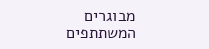מבוגרים המשתתפים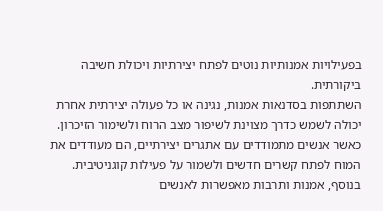בפעילויות אמנותיות נוטים לפתח יצירתיות ויכולת חשיבה ביקורתית.
השתתפות בסדנאות אמנות, נגינה או כל פעולה יצירתית אחרת יכולה לשמש כדרך מצוינת לשיפור מצב הרוח ולשימור הזיכרון. כאשר אנשים מתמודדים עם אתגרים יצירתיים, הם מעודדים את המוח לפתח קשרים חדשים ולשמור על פעילות קוגניטיבית.
בנוסף, אמנות ותרבות מאפשרות לאנשים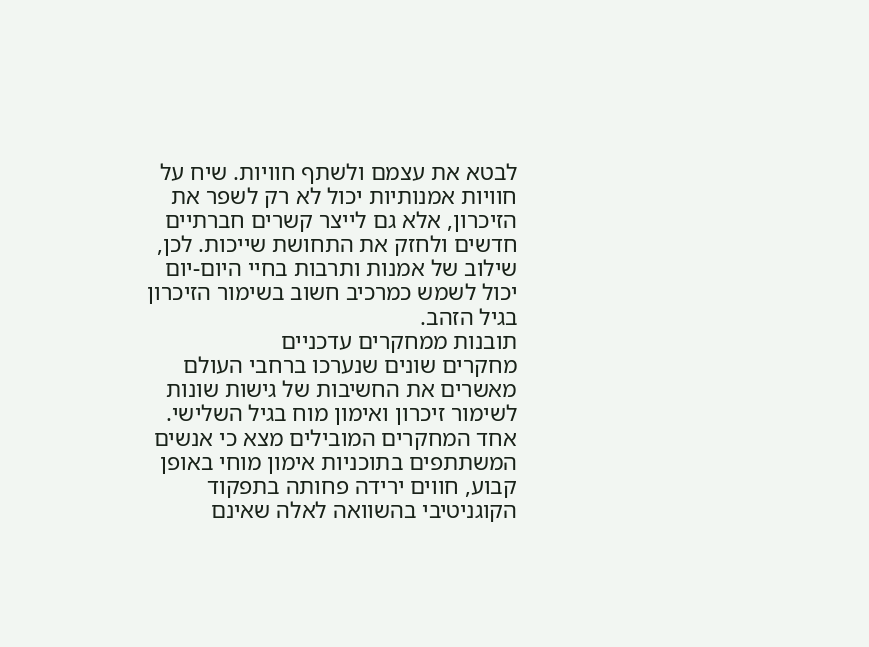לבטא את עצמם ולשתף חוויות. שיח על חוויות אמנותיות יכול לא רק לשפר את הזיכרון, אלא גם לייצר קשרים חברתיים חדשים ולחזק את התחושת שייכות. לכן, שילוב של אמנות ותרבות בחיי היום-יום יכול לשמש כמרכיב חשוב בשימור הזיכרון בגיל הזהב.
תובנות ממחקרים עדכניים
מחקרים שונים שנערכו ברחבי העולם מאשרים את החשיבות של גישות שונות לשימור זיכרון ואימון מוח בגיל השלישי. אחד המחקרים המובילים מצא כי אנשים המשתתפים בתוכניות אימון מוחי באופן קבוע, חווים ירידה פחותה בתפקוד הקוגניטיבי בהשוואה לאלה שאינם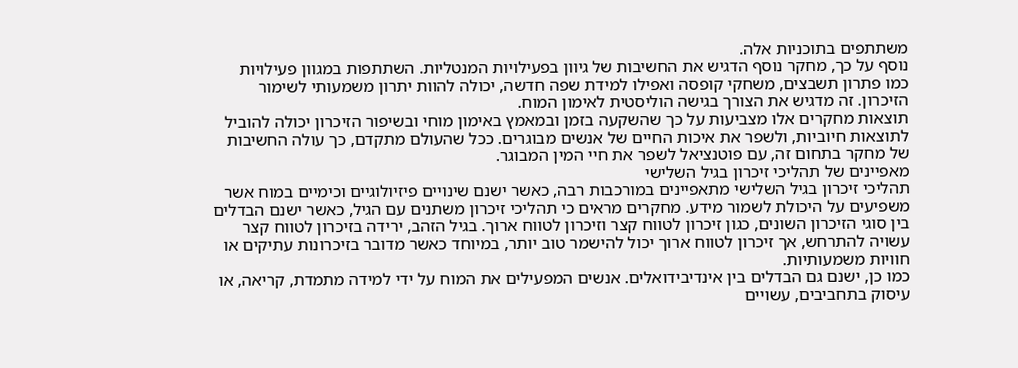משתתפים בתוכניות אלה.
נוסף על כך, מחקר נוסף הדגיש את החשיבות של גיוון בפעילויות המנטליות. השתתפות במגוון פעילויות כמו פתרון תשבצים, משחקי קופסה ואפילו למידת שפה חדשה, יכולה להוות יתרון משמעותי לשימור הזיכרון. זה מדגיש את הצורך בגישה הוליסטית לאימון המוח.
תוצאות מחקרים אלו מצביעות על כך שהשקעה בזמן ובמאמץ באימון מוחי ובשיפור הזיכרון יכולה להוביל לתוצאות חיוביות, ולשפר את איכות החיים של אנשים מבוגרים. ככל שהעולם מתקדם, כך עולה החשיבות של מחקר בתחום זה, עם פוטנציאל לשפר את חיי המין המבוגר.
מאפיינים של תהליכי זיכרון בגיל השלישי
תהליכי זיכרון בגיל השלישי מתאפיינים במורכבות רבה, כאשר ישנם שינויים פיזיולוגיים וכימיים במוח אשר משפיעים על היכולת לשמור מידע. מחקרים מראים כי תהליכי זיכרון משתנים עם הגיל, כאשר ישנם הבדלים בין סוגי הזיכרון השונים, כגון זיכרון לטווח קצר וזיכרון לטווח ארוך. בגיל הזהב, ירידה בזיכרון לטווח קצר עשויה להתרחש, אך זיכרון לטווח ארוך יכול להישמר טוב יותר, במיוחד כאשר מדובר בזיכרונות עתיקים או חוויות משמעותיות.
כמו כן, ישנם גם הבדלים בין אינדיבידואלים. אנשים המפעילים את המוח על ידי למידה מתמדת, קריאה, או עיסוק בתחביבים, עשויים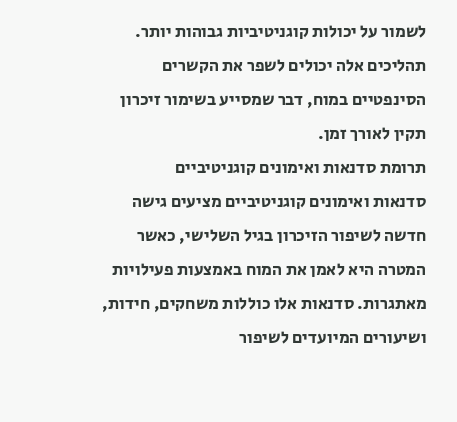לשמור על יכולות קוגניטיביות גבוהות יותר. תהליכים אלה יכולים לשפר את הקשרים הסינפטיים במוח, דבר שמסייע בשימור זיכרון תקין לאורך זמן.
תרומת סדנאות ואימונים קוגניטיביים
סדנאות ואימונים קוגניטיביים מציעים גישה חדשה לשיפור הזיכרון בגיל השלישי, כאשר המטרה היא לאמן את המוח באמצעות פעילויות מאתגרות. סדנאות אלו כוללות משחקים, חידות, ושיעורים המיועדים לשיפור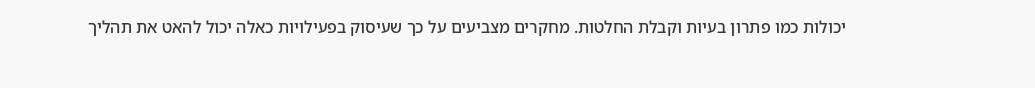יכולות כמו פתרון בעיות וקבלת החלטות. מחקרים מצביעים על כך שעיסוק בפעילויות כאלה יכול להאט את תהליך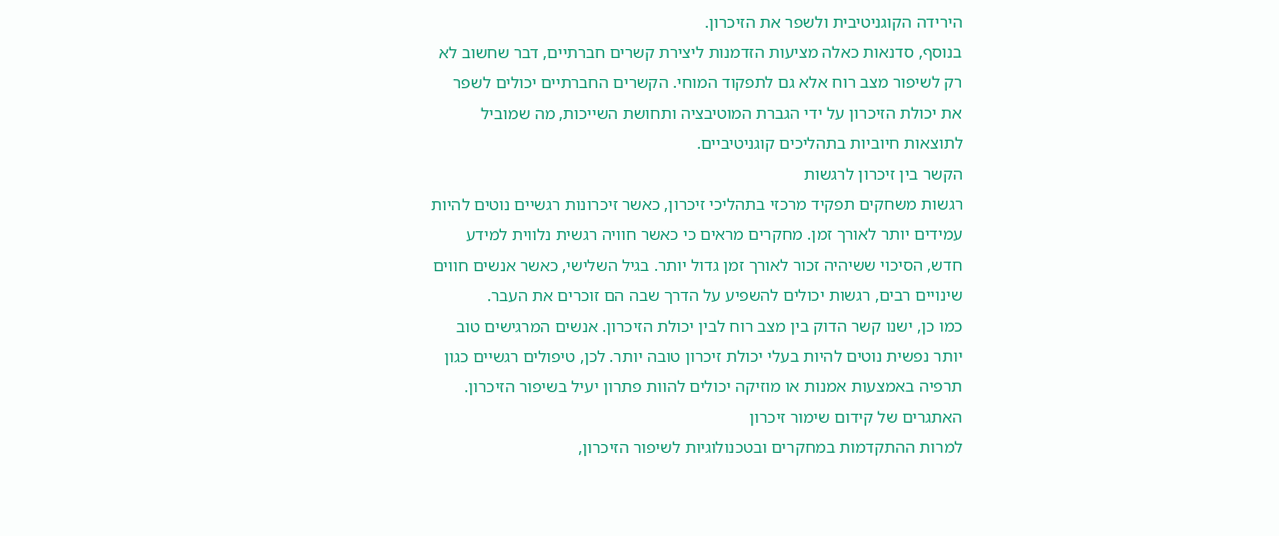הירידה הקוגניטיבית ולשפר את הזיכרון.
בנוסף, סדנאות כאלה מציעות הזדמנות ליצירת קשרים חברתיים, דבר שחשוב לא רק לשיפור מצב רוח אלא גם לתפקוד המוחי. הקשרים החברתיים יכולים לשפר את יכולת הזיכרון על ידי הגברת המוטיבציה ותחושת השייכות, מה שמוביל לתוצאות חיוביות בתהליכים קוגניטיביים.
הקשר בין זיכרון לרגשות
רגשות משחקים תפקיד מרכזי בתהליכי זיכרון, כאשר זיכרונות רגשיים נוטים להיות עמידים יותר לאורך זמן. מחקרים מראים כי כאשר חוויה רגשית נלווית למידע חדש, הסיכוי ששיהיה זכור לאורך זמן גדול יותר. בגיל השלישי, כאשר אנשים חווים שינויים רבים, רגשות יכולים להשפיע על הדרך שבה הם זוכרים את העבר.
כמו כן, ישנו קשר הדוק בין מצב רוח לבין יכולת הזיכרון. אנשים המרגישים טוב יותר נפשית נוטים להיות בעלי יכולת זיכרון טובה יותר. לכן, טיפולים רגשיים כגון תרפיה באמצעות אמנות או מוזיקה יכולים להוות פתרון יעיל בשיפור הזיכרון.
האתגרים של קידום שימור זיכרון
למרות ההתקדמות במחקרים ובטכנולוגיות לשיפור הזיכרון,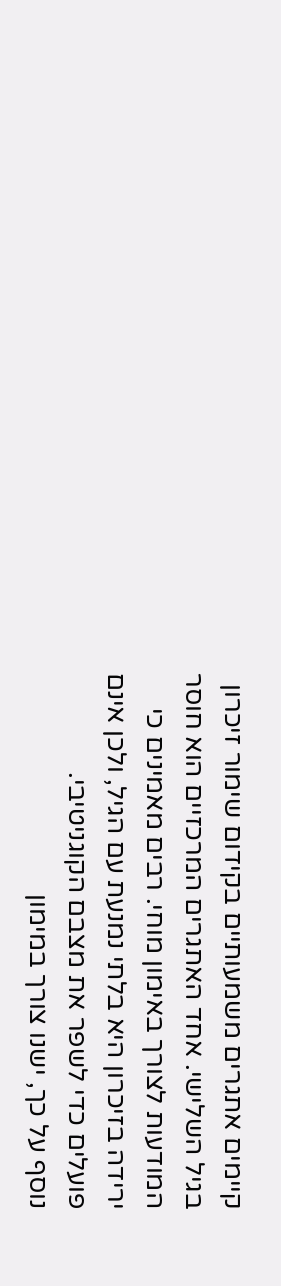קיימים אתגרים משמעותיים בקידום שימור זיכרון בגיל השלישי. אחד האתגרים המרכזיים הוא חוסר המודעות לצורך באימון מוחי. רבים מאמינים כי ירידה בזיכרון היא בלתי נמנעת עם הגיל, ולכן אינם פועלים כדי לשפר את מצבם הקוגניטיבי.
נוסף על כך, ישנו צורך במימון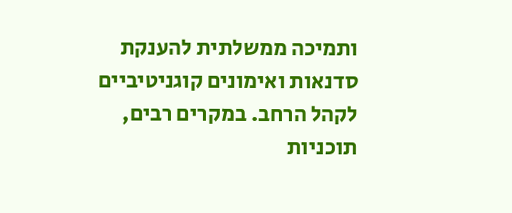ותמיכה ממשלתית להענקת סדנאות ואימונים קוגניטיביים לקהל הרחב. במקרים רבים, תוכניות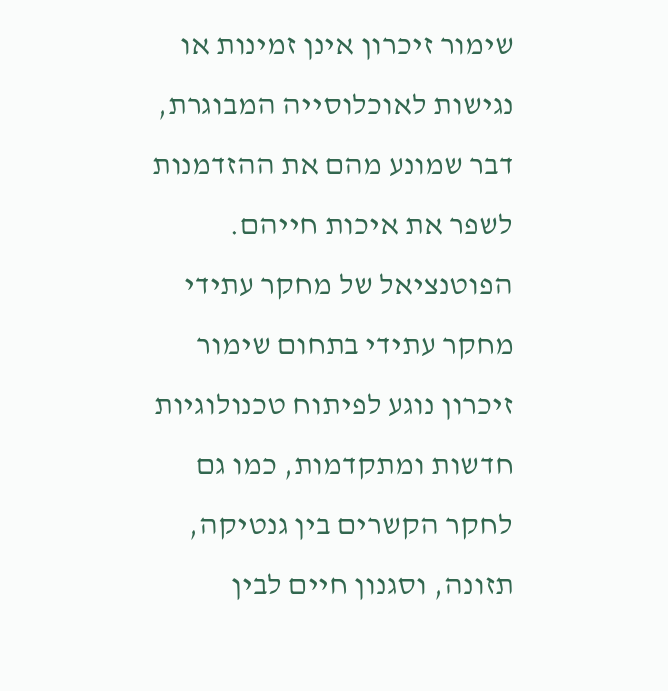שימור זיכרון אינן זמינות או נגישות לאוכלוסייה המבוגרת, דבר שמונע מהם את ההזדמנות לשפר את איכות חייהם.
הפוטנציאל של מחקר עתידי
מחקר עתידי בתחום שימור זיכרון נוגע לפיתוח טכנולוגיות חדשות ומתקדמות, כמו גם לחקר הקשרים בין גנטיקה, תזונה, וסגנון חיים לבין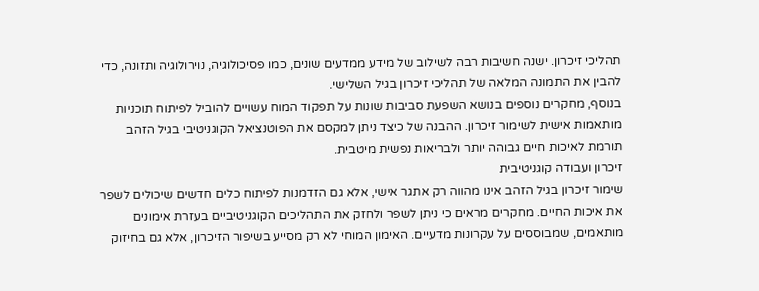תהליכי זיכרון. ישנה חשיבות רבה לשילוב של מידע ממדעים שונים, כמו פסיכולוגיה, נוירולוגיה ותזונה, כדי להבין את התמונה המלאה של תהליכי זיכרון בגיל השלישי.
בנוסף, מחקרים נוספים בנושא השפעת סביבות שונות על תפקוד המוח עשויים להוביל לפיתוח תוכניות מותאמות אישית לשימור זיכרון. ההבנה של כיצד ניתן למקסם את הפוטנציאל הקוגניטיבי בגיל הזהב תורמת לאיכות חיים גבוהה יותר ולבריאות נפשית מיטבית.
זיכרון ועבודה קוגניטיבית
שימור זיכרון בגיל הזהב אינו מהווה רק אתגר אישי, אלא גם הזדמנות לפיתוח כלים חדשים שיכולים לשפר את איכות החיים. מחקרים מראים כי ניתן לשפר ולחזק את התהליכים הקוגניטיביים בעזרת אימונים מותאמים, שמבוססים על עקרונות מדעיים. האימון המוחי לא רק מסייע בשיפור הזיכרון, אלא גם בחיזוק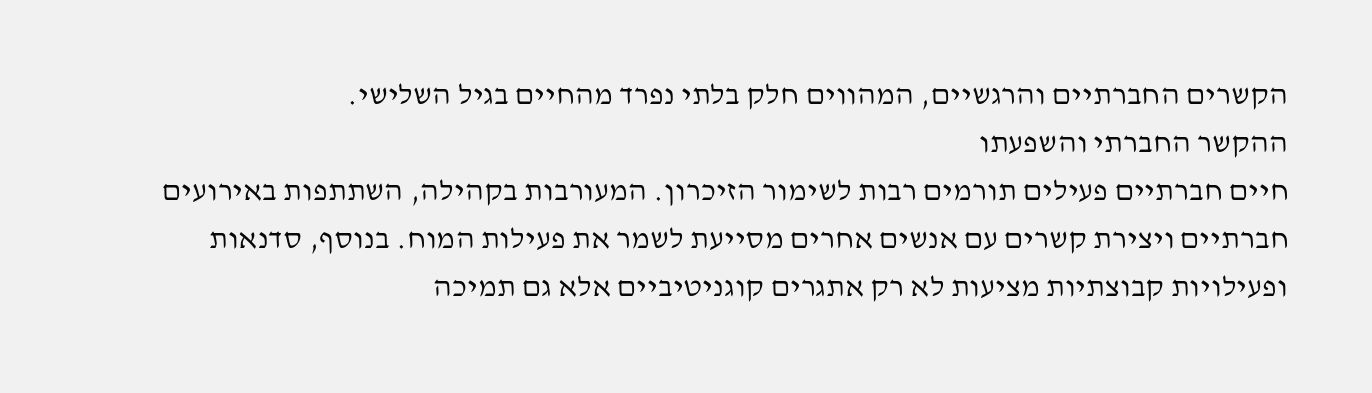הקשרים החברתיים והרגשיים, המהווים חלק בלתי נפרד מהחיים בגיל השלישי.
ההקשר החברתי והשפעתו
חיים חברתיים פעילים תורמים רבות לשימור הזיכרון. המעורבות בקהילה, השתתפות באירועים חברתיים ויצירת קשרים עם אנשים אחרים מסייעת לשמר את פעילות המוח. בנוסף, סדנאות ופעילויות קבוצתיות מציעות לא רק אתגרים קוגניטיביים אלא גם תמיכה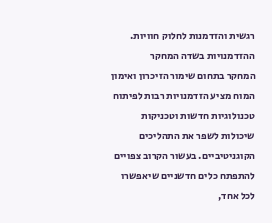רגשית והזדמנות לחלוק חוויות.
ההזדמנויות בשדה המחקר
המחקר בתחום שימור הזיכרון ואימון המוח מציע הזדמנויות רבות לפיתוח טכנולוגיות חדשות וטכניקות שיכולות לשפר את התהליכים הקוגניטיביים. בעשור הקרוב צפויים להתפתח כלים חדשניים שיאפשרו לכל אחד,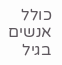כולל אנשים בגיל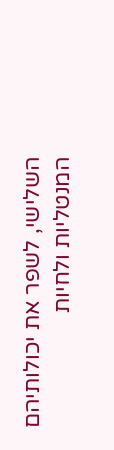השלישי, לשפר את יכולותיהם המנטליות ולחיות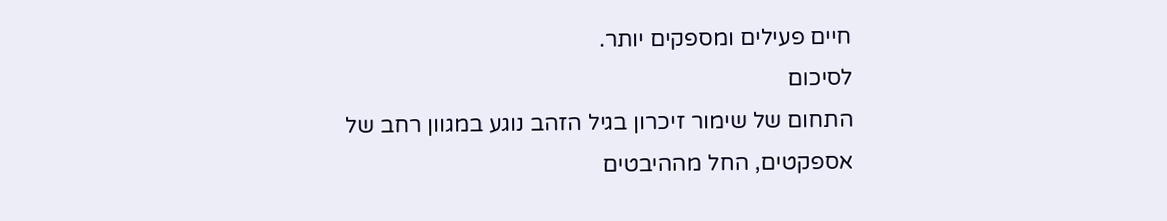חיים פעילים ומספקים יותר.
לסיכום
התחום של שימור זיכרון בגיל הזהב נוגע במגוון רחב של אספקטים, החל מההיבטים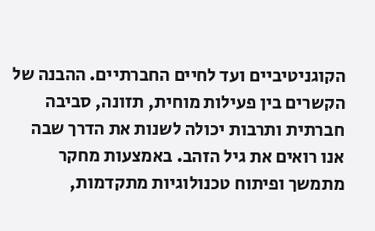הקוגניטיביים ועד לחיים החברתיים. ההבנה של הקשרים בין פעילות מוחית, תזונה, סביבה חברתית ותרבות יכולה לשנות את הדרך שבה אנו רואים את גיל הזהב. באמצעות מחקר מתמשך ופיתוח טכנולוגיות מתקדמות,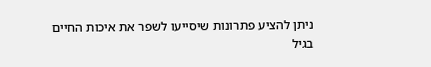ניתן להציע פתרונות שיסייעו לשפר את איכות החיים בגיל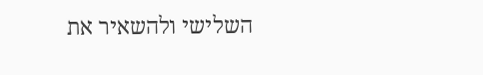השלישי ולהשאיר את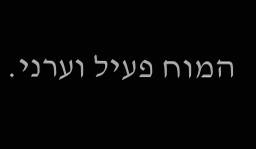המוח פעיל וערני.